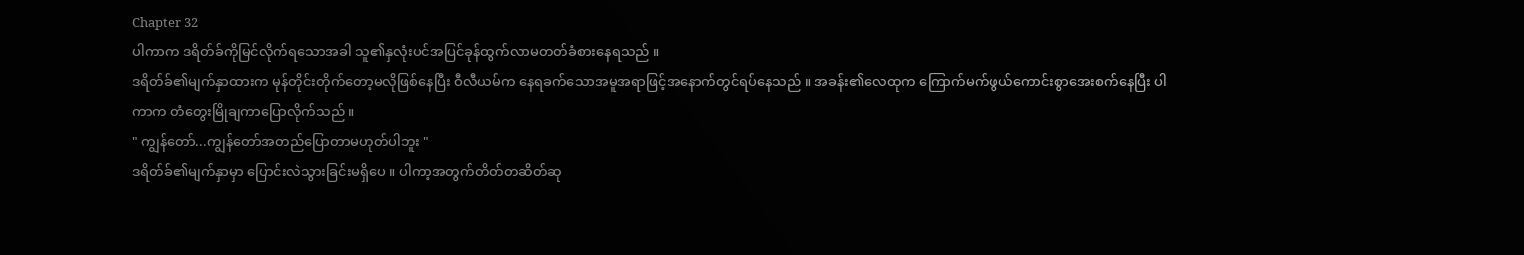Chapter 32
ပါကာက ဒရိတ်ခ်ကိုမြင်လိုက်ရသောအခါ သူ၏နှလုံးပင်အပြင်ခုန်ထွက်လာမတတ်ခံစားနေရသည် ။
ဒရိတ်ခ်၏မျက်နှာထားက မုန်တိုင်းတိုက်တော့မလိုဖြစ်နေပြီး ဝီလီယမ်က နေရခက်သောအမူအရာဖြင့်အနောက်တွင်ရပ်နေသည် ။ အခန်း၏လေထုက ကြောက်မက်ဖွယ်ကောင်းစွာအေးစက်နေပြီး ပါကာက တံတွေးမြိုချကာပြောလိုက်သည် ။
" ကျွန်တော်...ကျွန်တော်အတည်ပြောတာမဟုတ်ပါဘူး "
ဒရိတ်ခ်၏မျက်နှာမှာ ပြောင်းလဲသွားခြင်းမရှိပေ ။ ပါကာ့အတွက်တိတ်တဆိတ်ဆု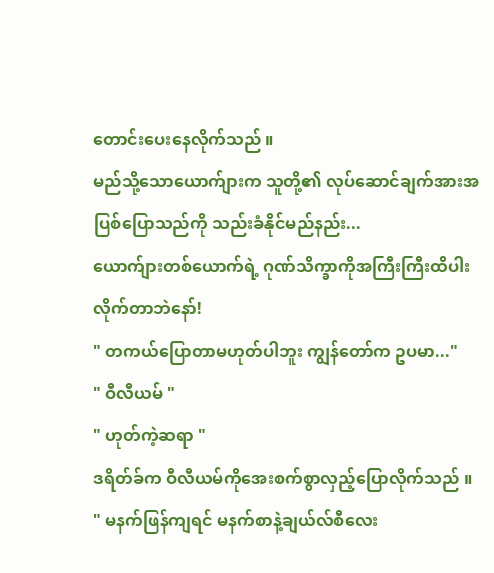တောင်းပေးနေလိုက်သည် ။
မည်သို့သောယောက်ျားက သူတို့၏ လုပ်ဆောင်ချက်အားအပြစ်ပြောသည်ကို သည်းခံနိုင်မည်နည်း...
ယောက်ျားတစ်ယောက်ရဲ့ ဂုဏ်သိက္ခာကိုအကြီးကြီးထိပါးလိုက်တာဘဲနော်!
" တကယ်ပြောတာမဟုတ်ပါဘူး ကျွန်တော်က ဥပမာ..."
" ဝီလီယမ် "
" ဟုတ်ကဲ့ဆရာ "
ဒရိတ်ခ်က ဝီလီယမ်ကိုအေးစက်စွာလှည့်ပြောလိုက်သည် ။
" မနက်ဖြန်ကျရင် မနက်စာနဲ့ချယ်လ်စီလေး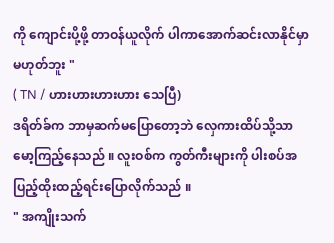ကို ကျောင်းပို့ဖို့ တာဝန်ယူလိုက် ပါကာအောက်ဆင်းလာနိုင်မှာမဟုတ်ဘူး "
( TN / ဟားဟားဟားဟား သေပြီ)
ဒရိတ်ခ်က ဘာမှဆက်မပြောတော့ဘဲ လှေကားထိပ်သို့သာမော့ကြည့်နေသည် ။ လူးဝစ်က ကွတ်ကီးများကို ပါးစပ်အပြည့်ထိုးထည့်ရင်းပြောလိုက်သည် ။
" အကျိုးသက်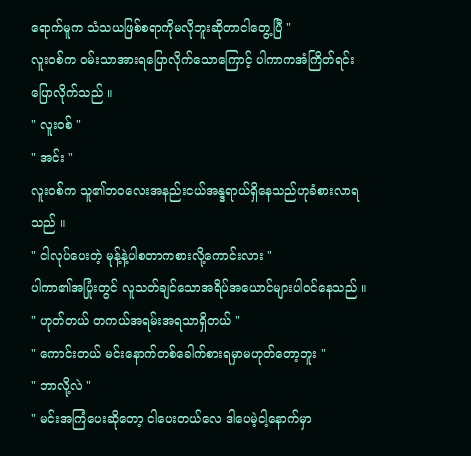ရောက်မူက သံသယဖြစ်စရာကိုမလိုဘူးဆိုတာငါတွေ့ပြီ "
လူးဝစ်က ဝမ်းသာအားရပြောလိုက်သောကြောင့် ပါကာကအံကြိတ်ရင်းပြောလိုက်သည် ။
" လူးဝစ် "
" အင်း "
လူးဝစ်က သူ၏ဘဝလေးအနည်းငယ်အန္ဒရာယ်ရှိနေသည်ဟုခံစားလာရသည် ။
" ငါလုပ်ပေးတဲ့ မုန့်နဲ့ပါစတာကစားလို့ကောင်းလား "
ပါကာ၏အပြုံးတွင် လူသတ်ချင်သောအရိပ်အယောင်များပါဝင်နေသည် ။
" ဟုတ်တယ် တကယ်အရမ်းအရသာရှိတယ် "
" ကောင်းတယ် မင်းနောက်တစ်ခေါက်စားရမှာမဟုတ်တော့ဘူး "
" ဘာလို့လဲ "
" မင်းအကြံပေးဆိုတော့ ငါပေးတယ်လေ ဒါပေမဲ့ငါ့နောက်မှာ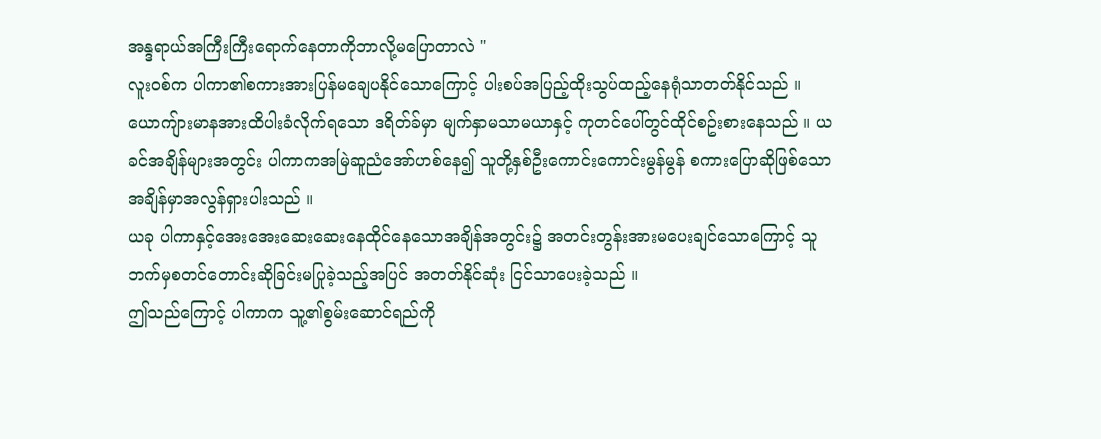အန္ဒရာယ်အကြီးကြီးရောက်နေတာကိုဘာလို့မပြောတာလဲ "
လူးဝစ်က ပါကာ၏စကားအားပြန်မချေပနိုင်သောကြောင့် ပါးစပ်အပြည့်ထိုးသွပ်ထည့်နေရုံသာတတ်နိုင်သည် ။
ယောကျ်ားမာနအားထိပါးခံလိုက်ရသော ဒရိတ်ခ်မှာ မျက်နှာမသာမယာနှင့် ကုတင်ပေါ်တွင်ထိုင်စဥ်းစားနေသည် ။ ယခင်အချိန်များအတွင်း ပါကာကအမြဲဆူညံအော်ဟစ်နေ၍ သူတို့နှစ်ဦးကောင်းကောင်းမွန်မွန် စကားပြောဆိုဖြစ်သောအချိန်မှာအလွန်ရှားပါးသည် ။
ယခု ပါကာနှင့်အေးအေးဆေးဆေးနေထိုင်နေသောအချိန်အတွင်း၌ အတင်းတွန်းအားမပေးချင်သောကြောင့် သူဘက်မှစတင်တောင်းဆိုခြင်းမပြုခဲ့သည့်အပြင် အတတ်နိုင်ဆုံး ငြင်သာပေးခဲ့သည် ။
ဤသည်ကြောင့် ပါကာက သူ့၏စွမ်းဆောင်ရည်ကို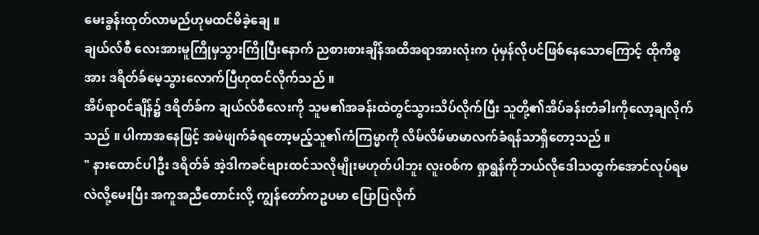မေးခွန်းထုတ်လာမည်ဟုမထင်မိခဲ့ချေ ။
ချယ်လ်စီ လေးအားမူကြိုမှသွားကြိုပြီးနောက် ညစားစားချိန်အထိအရာအားလုံးက ပုံမှန်လိုပင်ဖြစ်နေသောကြောင့် ထိုကိစ္စအား ဒရိတ်ခ်မေ့သွားလောက်ပြီဟုထင်လိုက်သည် ။
အိပ်ရာဝင်ချိန်၌ ဒရိတ်ခ်က ချယ်လ်စီလေးကို သူမ၏အခန်းထဲတွင်သွားသိပ်လိုက်ပြီး သူတို့၏အိပ်ခန်းတံခါးကိုလော့ချလိုက်သည် ။ ပါကာအနေဖြင့် အမဲဖျက်ခံရတော့မည့်သူ၏ကံကြမ္မာကို လိမ်လိမ်မာမာလက်ခံရန်သာရှိတော့သည် ။
" နားထောင်ပါဦး ဒရိတ်ခ် အဲ့ဒါကခင်ဗျားထင်သလိုမျိုးမဟုတ်ပါဘူး လူးဝစ်က ရှာရွန်ကိုဘယ်လိုဒေါသထွက်အောင်လုပ်ရမလဲလို့မေးပြီး အကူအညီတောင်းလို့ ကျွန်တော်ကဥပမာ ပြောပြလိုက်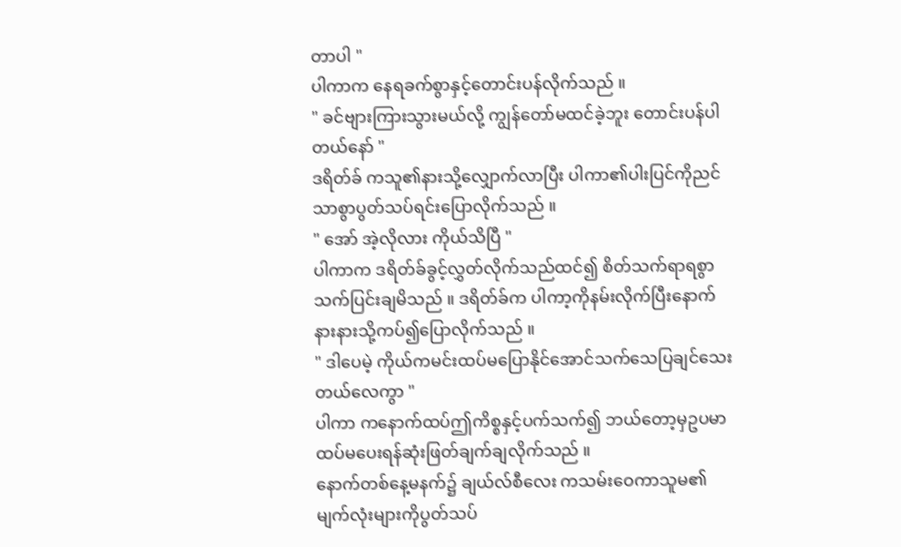တာပါ "
ပါကာက နေရခက်စွာနှင့်တောင်းပန်လိုက်သည် ။
" ခင်ဗျားကြားသွားမယ်လို့ ကျွန်တော်မထင်ခဲ့ဘူး တောင်းပန်ပါတယ်နော် "
ဒရိတ်ခ် ကသူ၏နားသို့လျှောက်လာပြီး ပါကာ၏ပါးပြင်ကိုညင်သာစွာပွတ်သပ်ရင်းပြောလိုက်သည် ။
" အော် အဲ့လိုလား ကိုယ်သိပြီ "
ပါကာက ဒရိတ်ခ်ခွင့်လွှတ်လိုက်သည်ထင်၍ စိတ်သက်ရာရစွာသက်ပြင်းချမိသည် ။ ဒရိတ်ခ်က ပါကာ့ကိုနမ်းလိုက်ပြီးနောက် နားနားသို့ကပ်၍ပြောလိုက်သည် ။
" ဒါပေမဲ့ ကိုယ်ကမင်းထပ်မပြောနိုင်အောင်သက်သေပြချင်သေးတယ်လေကွာ "
ပါကာ ကနောက်ထပ်ဤကိစ္စနှင့်ပက်သက်၍ ဘယ်တော့မှဥပမာထပ်မပေးရန်ဆုံးဖြတ်ချက်ချလိုက်သည် ။
နောက်တစ်နေ့မနက်၌ ချယ်လ်စီလေး ကသမ်းဝေကာသူမ၏ မျက်လုံးများကိုပွတ်သပ်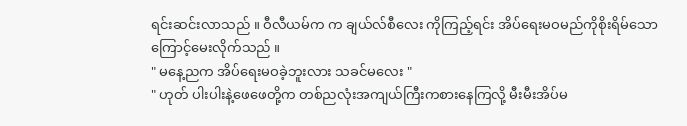ရင်းဆင်းလာသည် ။ ဝီလီယမ်က က ချယ်လ်စီလေး ကိုကြည့်ရင်း အိပ်ရေးမဝမည်ကိုစိုးရိမ်သောကြောင့်မေးလိုက်သည် ။
" မနေ့ညက အိပ်ရေးမဝခဲ့ဘူးလား သခင်မလေး "
" ဟုတ် ပါးပါးနဲ့ဖေဖေတို့က တစ်ညလုံးအကျယ်ကြီးကစားနေကြလို့ မီးမီးအိပ်မ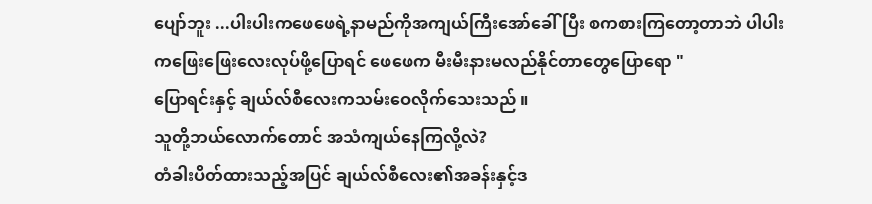ပျော်ဘူး ...ပါးပါးကဖေဖေရဲ့နာမည်ကိုအကျယ်ကြီးအော်ခေါ်ပြီး စကစားကြတော့တာဘဲ ပါပါးကဖြေးဖြေးလေးလုပ်ဖို့ပြောရင် ဖေဖေက မီးမီးနားမလည်နိုင်တာတွေပြောရော "
ပြောရင်းနှင့် ချယ်လ်စီလေးကသမ်းဝေလိုက်သေးသည် ။
သူတို့ဘယ်လောက်တောင် အသံကျယ်နေကြလို့လဲ?
တံခါးပိတ်ထားသည့်အပြင် ချယ်လ်စီလေး၏အခန်းနှင့်ဒ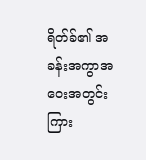ရိတ်ခ်၏ အခန်းအကွာအဝေးအတွင်းကြား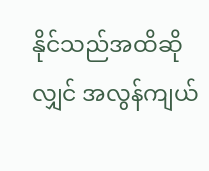နိုင်သည်အထိဆိုလျှင် အလွန်ကျယ်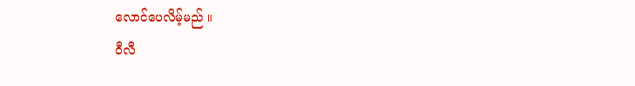လောင်ပေလိမ့်မည် ။
ဝီလီ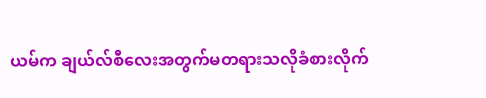ယမ်က ချယ်လ်စီလေးအတွက်မတရားသလိုခံစားလိုက်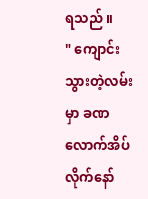ရသည် ။
" ကျောင်းသွားတဲ့လမ်းမှာ ခဏလောက်အိပ်လိုက်နော်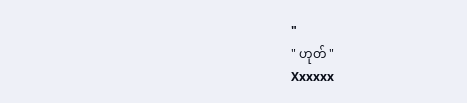"
" ဟုတ် "
Xxxxxx